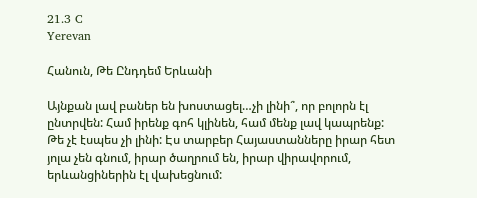21.3 C
Yerevan

Հանուն, Թե Ընդդեմ Երևանի

Այնքան լավ բաներ են խոստացել…չի լինի՞, որ բոլորն էլ ընտրվեն: Համ իրենք գոհ կլինեն, համ մենք լավ կապրենք: Թե չէ էսպես չի լինի: Էս տարբեր Հայաստանները իրար հետ յոլա չեն գնում, իրար ծաղրում են, իրար վիրավորում, երևանցիներին էլ վախեցնում: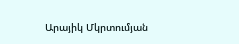Արայիկ Մկրտումյան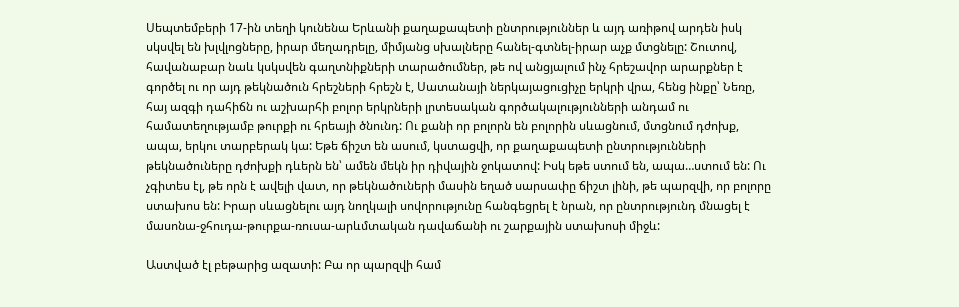Սեպտեմբերի 17-ին տեղի կունենա Երևանի քաղաքապետի ընտրություններ և այդ առիթով արդեն իսկ սկսվել են խլվլոցները, իրար մեղադրելը, միմյանց սխալները հանել-գտնել-իրար աչք մտցնելը: Շուտով, հավանաբար նաև կսկսվեն գաղտնիքների տարածումներ, թե ով անցյալում ինչ հրեշավոր արարքներ է գործել ու որ այդ թեկնածուն հրեշների հրեշն է, Սատանայի ներկայացուցիչը երկրի վրա, հենց ինքը՝ Նեռը, հայ ազգի դահիճն ու աշխարհի բոլոր երկրների լրտեսական գործակալությունների անդամ ու համատեղությամբ թուրքի ու հրեայի ծնունդ: Ու քանի որ բոլորն են բոլորին սևացնում, մտցնում դժոխք, ապա, երկու տարբերակ կա: Եթե ճիշտ են ասում, կստացվի, որ քաղաքապետի ընտրությունների թեկնածուները դժոխքի դևերն են՝ ամեն մեկն իր դիվային ջոկատով: Իսկ եթե ստում են, ապա…ստում են: Ու չգիտես էլ, թե որն է ավելի վատ, որ թեկնածուների մասին եղած սարսափը ճիշտ լինի, թե պարզվի, որ բոլորը ստախոս են: Իրար սևացնելու այդ նողկալի սովորությունը հանգեցրել է նրան, որ ընտրությունդ մնացել է մասոնա-ջհուդա-թուրքա-ռուսա-արևմտական դավաճանի ու շարքային ստախոսի միջև:

Աստված էլ բեթարից ազատի: Բա որ պարզվի համ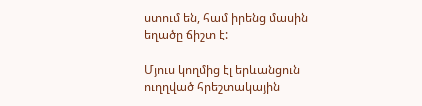ստում են, համ իրենց մասին եղածը ճիշտ է:

Մյուս կողմից էլ երևանցուն ուղղված հրեշտակային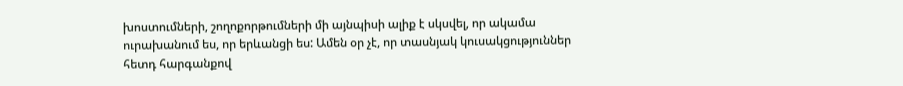խոստումների, շողոքորթումների մի այնպիսի ալիք է սկսվել, որ ակամա ուրախանում ես, որ երևանցի ես: Ամեն օր չէ, որ տասնյակ կուսակցություններ հետդ հարգանքով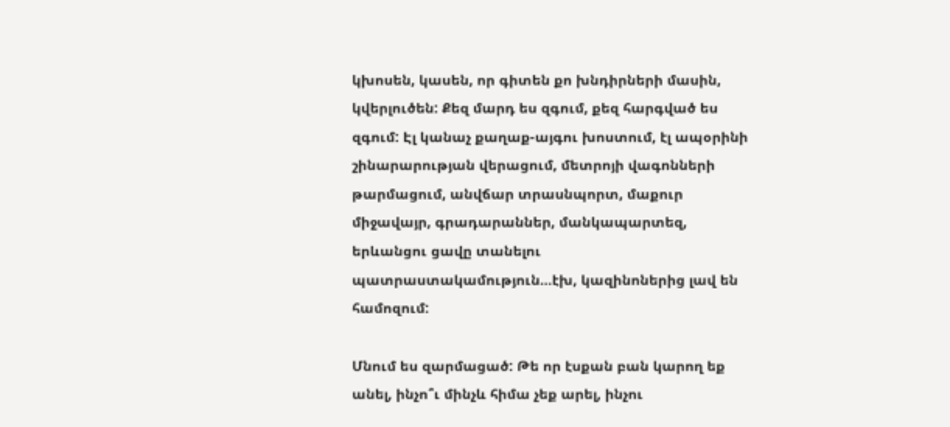կխոսեն, կասեն, որ գիտեն քո խնդիրների մասին, կվերլուծեն: Քեզ մարդ ես զգում, քեզ հարգված ես զգում: Էլ կանաչ քաղաք-այգու խոստում, էլ ապօրինի շինարարության վերացում, մետրոյի վագոնների թարմացում, անվճար տրասնպորտ, մաքուր միջավայր, գրադարաններ, մանկապարտեզ, երևանցու ցավը տանելու պատրաստակամություն…էխ, կազինոներից լավ են համոզում:

Մնում ես զարմացած: Թե որ էսքան բան կարող եք անել, ինչո՞ւ մինչև հիմա չեք արել, ինչու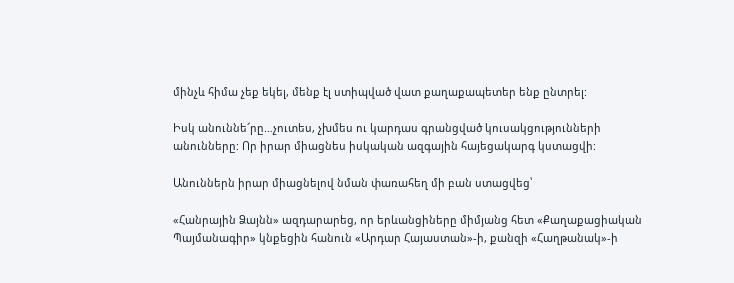մինչև հիմա չեք եկել, մենք էլ ստիպված վատ քաղաքապետեր ենք ընտրել:

Իսկ անուննե՜րը…չուտես, չխմես ու կարդաս գրանցված կուսակցությունների անունները: Որ իրար միացնես իսկական ազգային հայեցակարգ կստացվի:

Անուններն իրար միացնելով նման փառահեղ մի բան ստացվեց՝

«Հանրային Ձայնն» ազդարարեց, որ երևանցիները միմյանց հետ «Քաղաքացիական Պայմանագիր» կնքեցին հանուն «Արդար Հայաստան»-ի, քանզի «Հաղթանակ»-ի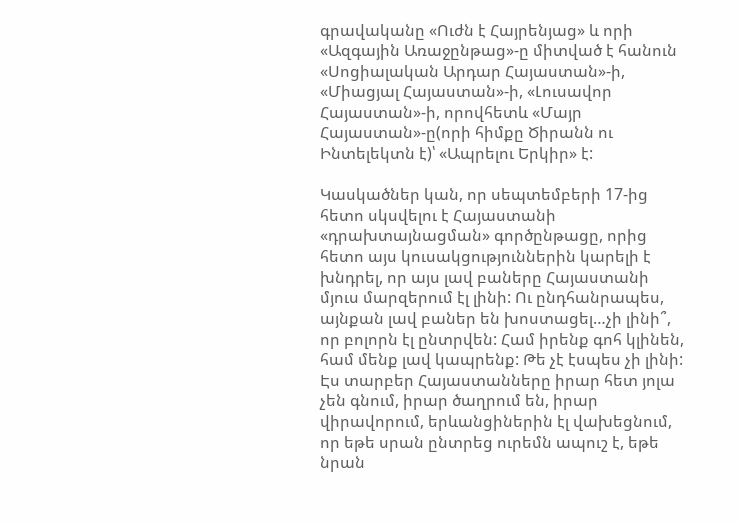գրավականը «Ուժն է Հայրենյաց» և որի «Ազգային Առաջընթաց»-ը միտված է հանուն «Սոցիալական Արդար Հայաստան»-ի, «Միացյալ Հայաստան»-ի, «Լուսավոր Հայաստան»-ի, որովհետև «Մայր Հայաստան»-ը(որի հիմքը Ծիրանն ու Ինտելեկտն է)՝ «Ապրելու Երկիր» է:

Կասկածներ կան, որ սեպտեմբերի 17-ից հետո սկսվելու է Հայաստանի «դրախտայնացման» գործընթացը, որից հետո այս կուսակցություններին կարելի է խնդրել, որ այս լավ բաները Հայաստանի մյուս մարզերում էլ լինի: Ու ընդհանրապես, այնքան լավ բաներ են խոստացել…չի լինի՞, որ բոլորն էլ ընտրվեն: Համ իրենք գոհ կլինեն, համ մենք լավ կապրենք: Թե չէ էսպես չի լինի: Էս տարբեր Հայաստանները իրար հետ յոլա չեն գնում, իրար ծաղրում են, իրար վիրավորում, երևանցիներին էլ վախեցնում, որ եթե սրան ընտրեց ուրեմն ապուշ է, եթե նրան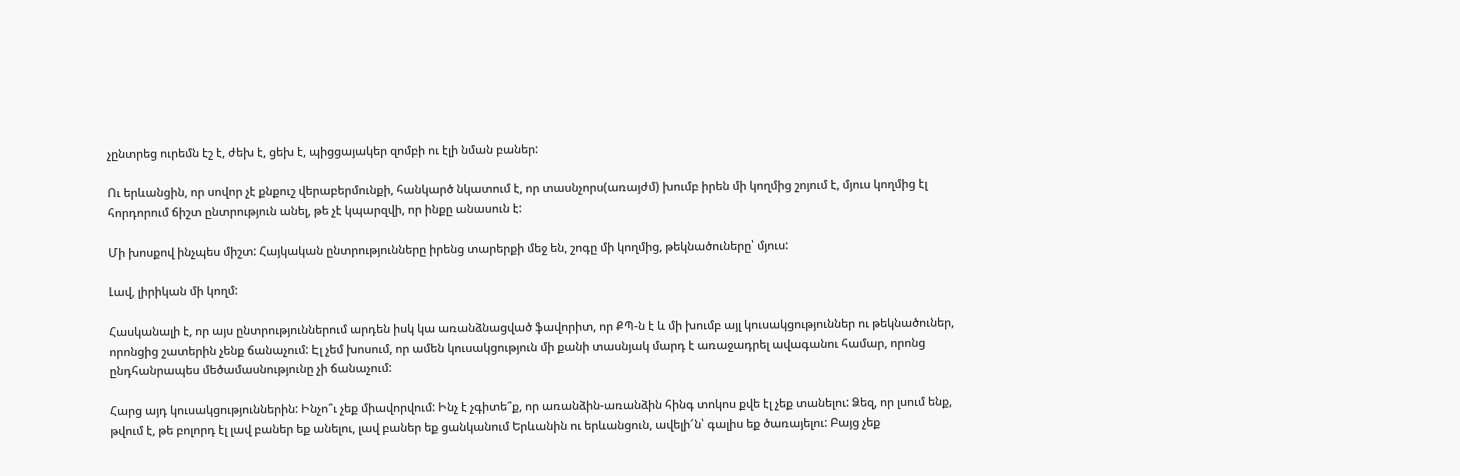չընտրեց ուրեմն էշ է, ժեխ է, ցեխ է, պիցցայակեր զոմբի ու էլի նման բաներ:

Ու երևանցին, որ սովոր չէ քնքուշ վերաբերմունքի, հանկարծ նկատում է, որ տասնչորս(առայժմ) խումբ իրեն մի կողմից շոյում է, մյուս կողմից էլ հորդորում ճիշտ ընտրություն անել, թե չէ կպարզվի, որ ինքը անասուն է:

Մի խոսքով ինչպես միշտ: Հայկական ընտրությունները իրենց տարերքի մեջ են, շոգը մի կողմից, թեկնածուները՝ մյուս:

Լավ, լիրիկան մի կողմ:

Հասկանալի է, որ այս ընտրություններում արդեն իսկ կա առանձնացված ֆավորիտ, որ ՔՊ‑ն է և մի խումբ այլ կուսակցություններ ու թեկնածուներ, որոնցից շատերին չենք ճանաչում: Էլ չեմ խոսում, որ ամեն կուսակցություն մի քանի տասնյակ մարդ է առաջադրել ավագանու համար, որոնց ընդհանրապես մեծամասնությունը չի ճանաչում:

Հարց այդ կուսակցություններին: Ինչո՞ւ չեք միավորվում: Ինչ է չգիտե՞ք, որ առանձին-առանձին հինգ տոկոս քվե էլ չեք տանելու: Ձեզ, որ լսում ենք, թվում է, թե բոլորդ էլ լավ բաներ եք անելու, լավ բաներ եք ցանկանում Երևանին ու երևանցուն, ավելի՜ն՝ գալիս եք ծառայելու: Բայց չեք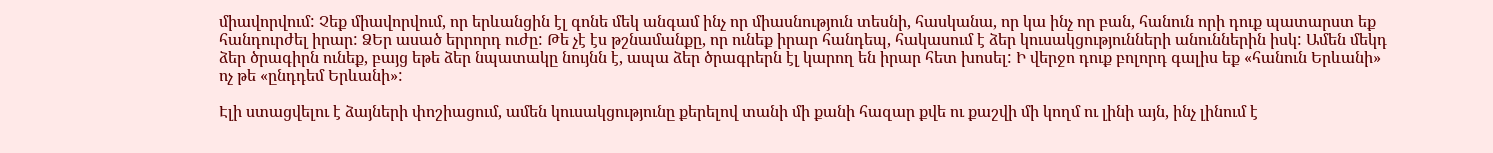միավորվում: Չեք միավորվում, որ երևանցին էլ գոնե մեկ անգամ ինչ որ միասնություն տեսնի, հասկանա, որ կա ինչ որ բան, հանուն որի դուք պատարստ եք հանդուրժել իրար: ՁԵր ասած երրորդ ուժը: Թե չէ էս թշնամանքը, որ ունեք իրար հանդեպ, հակասում է ձեր կուսակցությունների անուններին իսկ: Ամեն մեկդ ձեր ծրագիրն ունեք, բայց եթե ձեր նպատակը նույնն է, ապա ձեր ծրագրերն էլ կարող են իրար հետ խոսել: Ի վերջո դուք բոլորդ գալիս եք «հանուն Երևանի» ոչ թե «ընդդեմ Երևանի»:

Էլի ստացվելու է ձայների փոշիացում, ամեն կուսակցությունը քերելով տանի մի քանի հազար քվե ու քաշվի մի կողմ ու լինի այն, ինչ լինում է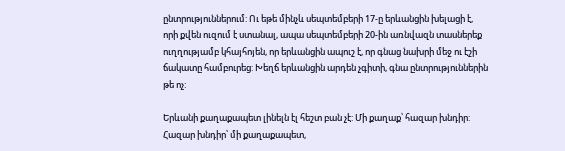ընտրություններում: Ու եթե մինչև սեպտեմբերի 17‑ը երևանցին խելացի է, որի քվեն ուզում է ստանալ, ապա սեպտեմբերի 20-ին առնվազն տասներեք ուղղությամբ կհայհոյեն, որ երևանցին ապուշ է, որ գնաց նախրի մեջ ու էշի ճակատը համբուրեց: Խեղճ երևանցին արդեն չգիտի, գնա ընտրություններին թե ոչ:

Երևանի քաղաքապետ լինելն էլ հեշտ բան չէ: Մի քաղաք՝ հազար խնդիր: Հազար խնդիր՝ մի քաղաքապետ,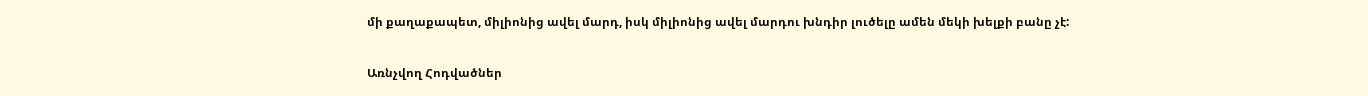մի քաղաքապետ, միլիոնից ավել մարդ, իսկ միլիոնից ավել մարդու խնդիր լուծելը ամեն մեկի խելքի բանը չէ:

Առնչվող Հոդվածներ